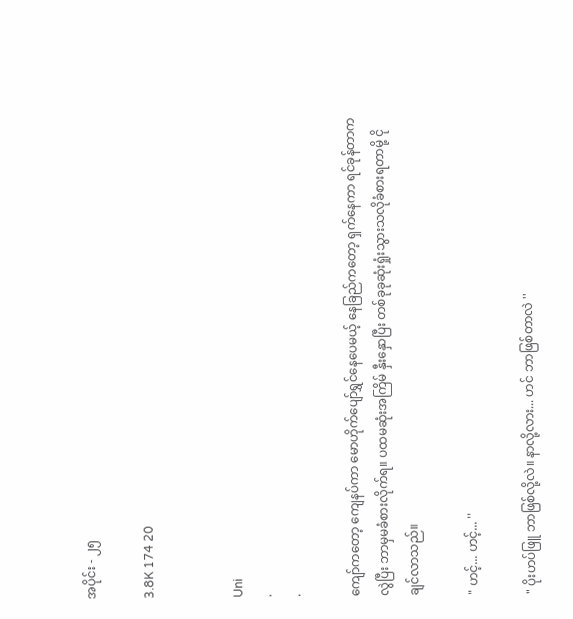အပိုင်း - ၂၅

3.8K 174 20


Uni
.
.

ကျော်ကတော့ ကျေနပ်ကာ မောဟိုက်ပျော်ရွှင်နေပေမယ့် နေခြည်ကတော့ ရှက်နေကာ ရင်ခုန်တာကလွဲပြီး ဘာမှမခံစားလိုက်ရ။ ပထမဆုံးအကြိမ် နှီးနှောပြီး တစ်ခုခုဆုံးရှုံးသွားသလိုခံစားရတာမို့ ငိုချင်လာသည်။

" ဟင့်... ဟင့်... ''

" ပိုးဟပ်ဖြူ ဘာဖြစ်လို့လဲ။ နာလို့လား... ဟင် ဘာဖြစ်တာလဲ ''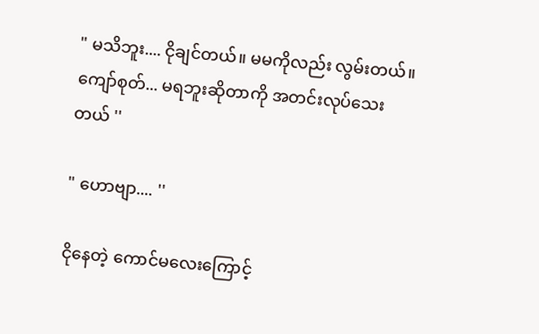" မသိဘူး.... ငိုချင်တယ်။ မမကိုလည်း လွမ်းတယ်။ ကျော်စုတ်... မရဘူးဆိုတာကို အတင်းလုပ်သေးတယ် ''

" ဟောဗျာ.... ''

ငိုနေတဲ့ ကောင်မလေးကြောင့်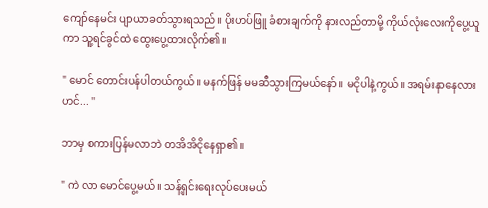ကျော်နေမင်း ပျာယာခတ်သွားရသည်။ ပိုးဟပ်ဖြူ ခံစားချက်ကို နားလည်တာမို့ ကိုယ်လုံးလေးကိုပွေ့ယူကာ သူ့ရင်ခွင်ထဲ ထွေးပွေ့ထားလိုက်၏။

" မောင် တောင်းပန်ပါတယ်ကွယ်။ မနက်ဖြန် မမဆီသွားကြမယ်နော်။ မငိုပါနဲ့ကွယ်။ အရမ်းနာနေလား ဟင်... ''

ဘာမှ စကားပြန်မလာဘဲ တအိအိငိုနေရှာ၏။

" ကဲ လာ မောင်ပွေ့မယ်။ သန့်ရှင်းရေးလုပ်ပေးမယ်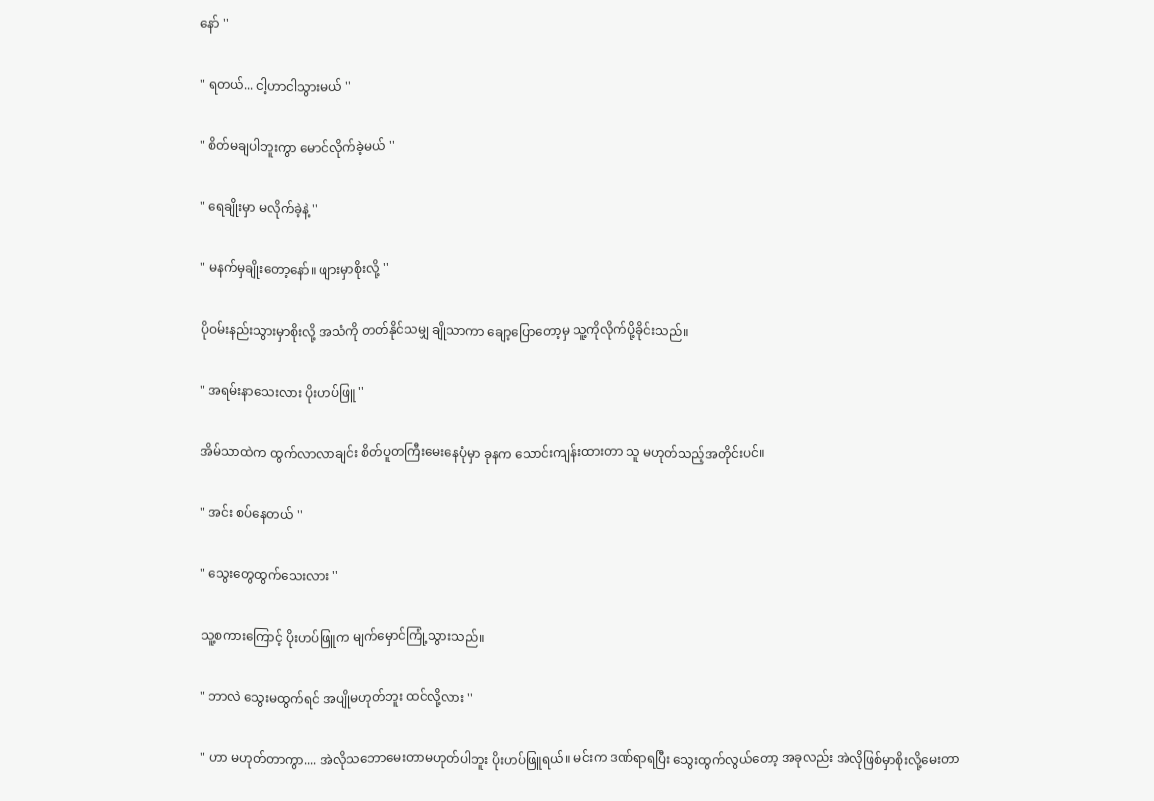နော် ''

" ရတယ်... ငါ့ဟာငါသွားမယ် ''

" စိတ်မချပါဘူးကွာ မောင်လိုက်ခဲ့မယ် ''

" ရေချိုးမှာ မလိုက်ခဲ့နဲ့ ''

" မနက်မှချိုးတော့နော်။ ဖျားမှာစိုးလို့ ''

ပိုဝမ်းနည်းသွားမှာစိုးလို့ အသံကို တတ်နိုင်သမျှ ချိုသာကာ ချော့ပြောတော့မှ သူ့ကိုလိုက်ပို့ခိုင်းသည်။

" အရမ်းနာသေးလား ပိုးဟပ်ဖြူ ''

အိမ်သာထဲက ထွက်လာလာချင်း စိတ်ပူတကြီးမေးနေပုံမှာ ခုနက သောင်းကျန်းထားတာ သူ မဟုတ်သည့်အတိုင်းပင်။

" အင်း စပ်နေတယ် ''

" သွေးတွေထွက်သေးလား ''

သူ့စကားကြောင့် ပိုးဟပ်ဖြူက မျက်မှောင်ကြုံ့သွားသည်။

" ဘာလဲ သွေးမထွက်ရင် အပျိုမဟုတ်ဘူး ထင်လို့လား ''

" ဟာ မဟုတ်တာကွာ.... အဲလိုသဘောမေးတာမဟုတ်ပါဘူး ပိုးဟပ်ဖြူရယ်။ မင်းက ဒဏ်ရာရပြီး သွေးထွက်လွယ်တော့ အခုလည်း အဲလိုဖြစ်မှာစိုးလို့မေးတာ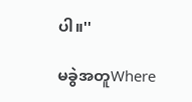ပါ။''

မခွဲအတူWhere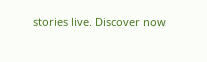stories live. Discover now